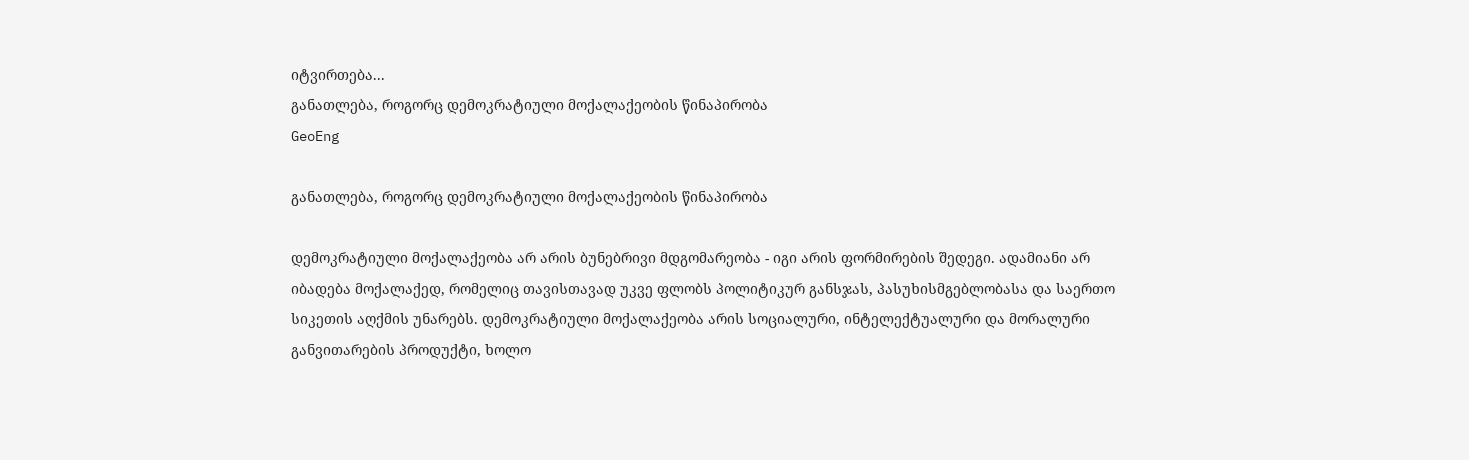იტვირთება...
განათლება, როგორც დემოკრატიული მოქალაქეობის წინაპირობა
GeoEng

განათლება, როგორც დემოკრატიული მოქალაქეობის წინაპირობა

დემოკრატიული მოქალაქეობა არ არის ბუნებრივი მდგომარეობა - იგი არის ფორმირების შედეგი. ადამიანი არ იბადება მოქალაქედ, რომელიც თავისთავად უკვე ფლობს პოლიტიკურ განსჯას, პასუხისმგებლობასა და საერთო სიკეთის აღქმის უნარებს. დემოკრატიული მოქალაქეობა არის სოციალური, ინტელექტუალური და მორალური განვითარების პროდუქტი, ხოლო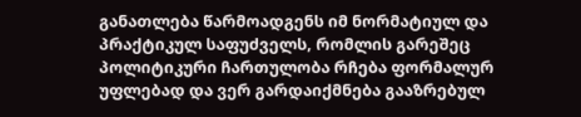განათლება წარმოადგენს იმ ნორმატიულ და პრაქტიკულ საფუძველს, რომლის გარეშეც პოლიტიკური ჩართულობა რჩება ფორმალურ უფლებად და ვერ გარდაიქმნება გააზრებულ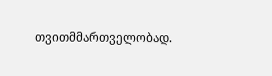თვითმმართველობად.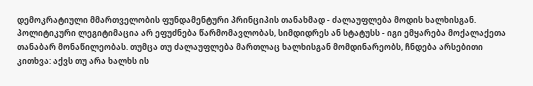დემოკრატიული მმართველობის ფუნდამენტური პრინციპის თანახმად - ძალაუფლება მოდის ხალხისგან. პოლიტიკური ლეგიტიმაცია არ ეფუძნება წარმომავლობას, სიმდიდრეს ან სტატუსს - იგი ემყარება მოქალაქეთა თანაბარ მონაწილეობას. თუმცა თუ ძალაუფლება მართლაც ხალხისგან მომდინარეობს, ჩნდება არსებითი კითხვა: აქვს თუ არა ხალხს ის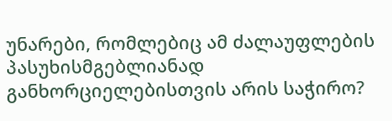უნარები, რომლებიც ამ ძალაუფლების პასუხისმგებლიანად განხორციელებისთვის არის საჭირო?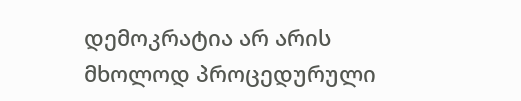დემოკრატია არ არის მხოლოდ პროცედურული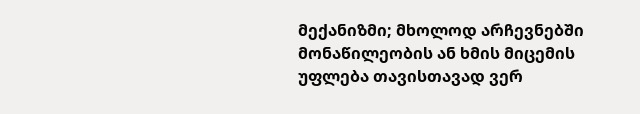მექანიზმი; მხოლოდ არჩევნებში მონაწილეობის ან ხმის მიცემის უფლება თავისთავად ვერ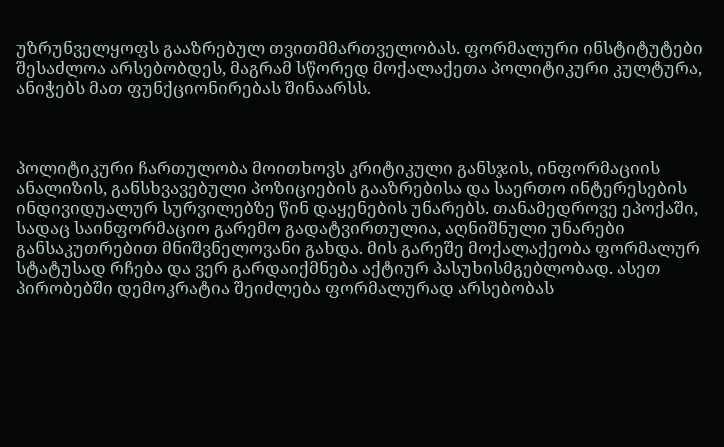უზრუნველყოფს გააზრებულ თვითმმართველობას. ფორმალური ინსტიტუტები შესაძლოა არსებობდეს, მაგრამ სწორედ მოქალაქეთა პოლიტიკური კულტურა, ანიჭებს მათ ფუნქციონირებას შინაარსს.



პოლიტიკური ჩართულობა მოითხოვს კრიტიკული განსჯის, ინფორმაციის ანალიზის, განსხვავებული პოზიციების გააზრებისა და საერთო ინტერესების ინდივიდუალურ სურვილებზე წინ დაყენების უნარებს. თანამედროვე ეპოქაში, სადაც საინფორმაციო გარემო გადატვირთულია, აღნიშნული უნარები განსაკუთრებით მნიშვნელოვანი გახდა. მის გარეშე მოქალაქეობა ფორმალურ სტატუსად რჩება და ვერ გარდაიქმნება აქტიურ პასუხისმგებლობად. ასეთ პირობებში დემოკრატია შეიძლება ფორმალურად არსებობას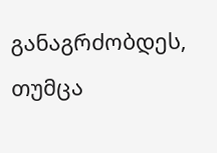განაგრძობდეს, თუმცა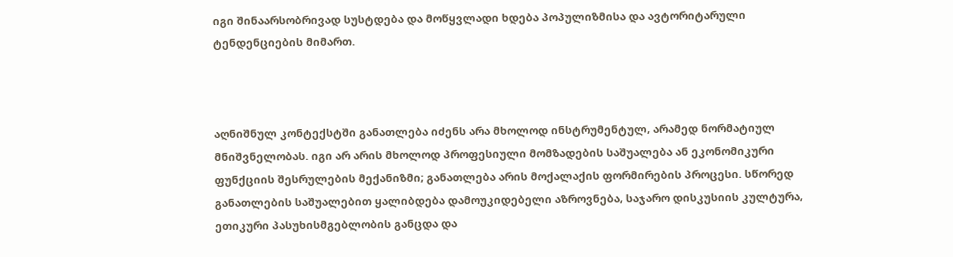იგი შინაარსობრივად სუსტდება და მოწყვლადი ხდება პოპულიზმისა და ავტორიტარული ტენდენციების მიმართ.



აღნიშნულ კონტექსტში განათლება იძენს არა მხოლოდ ინსტრუმენტულ, არამედ ნორმატიულ მნიშვნელობას. იგი არ არის მხოლოდ პროფესიული მომზადების საშუალება ან ეკონომიკური ფუნქციის შესრულების მექანიზმი; განათლება არის მოქალაქის ფორმირების პროცესი. სწორედ განათლების საშუალებით ყალიბდება დამოუკიდებელი აზროვნება, საჯარო დისკუსიის კულტურა, ეთიკური პასუხისმგებლობის განცდა და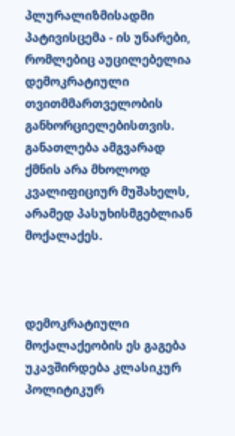პლურალიზმისადმი პატივისცემა - ის უნარები, რომლებიც აუცილებელია დემოკრატიული თვითმმართველობის განხორციელებისთვის. განათლება ამგვარად ქმნის არა მხოლოდ კვალიფიციურ მუშახელს, არამედ პასუხისმგებლიან მოქალაქეს.



დემოკრატიული მოქალაქეობის ეს გაგება უკავშირდება კლასიკურ პოლიტიკურ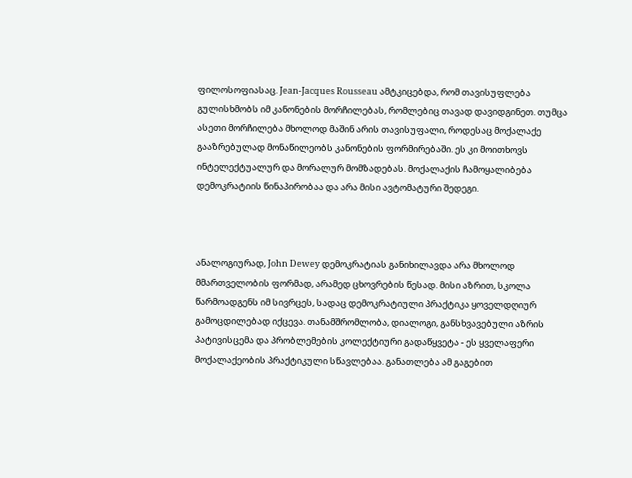ფილოსოფიასაც. Jean-Jacques Rousseau ამტკიცებდა, რომ თავისუფლება გულისხმობს იმ კანონების მორჩილებას, რომლებიც თავად დავიდგინეთ. თუმცა ასეთი მორჩილება მხოლოდ მაშინ არის თავისუფალი, როდესაც მოქალაქე გააზრებულად მონაწილეობს კანონების ფორმირებაში. ეს კი მოითხოვს ინტელექტუალურ და მორალურ მომზადებას. მოქალაქის ჩამოყალიბება დემოკრატიის წინაპირობაა და არა მისი ავტომატური შედეგი.



ანალოგიურად, John Dewey დემოკრატიას განიხილავდა არა მხოლოდ მმართველობის ფორმად, არამედ ცხოვრების წესად. მისი აზრით, სკოლა წარმოადგენს იმ სივრცეს, სადაც დემოკრატიული პრაქტიკა ყოველდღიურ გამოცდილებად იქცევა. თანამშრომლობა, დიალოგი, განსხვავებული აზრის პატივისცემა და პრობლემების კოლექტიური გადაწყვეტა - ეს ყველაფერი მოქალაქეობის პრაქტიკული სწავლებაა. განათლება ამ გაგებით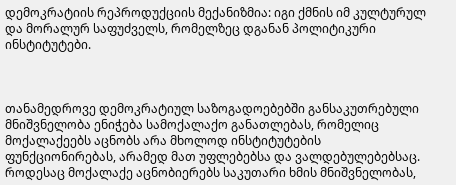დემოკრატიის რეპროდუქციის მექანიზმია: იგი ქმნის იმ კულტურულ და მორალურ საფუძველს, რომელზეც დგანან პოლიტიკური ინსტიტუტები.



თანამედროვე დემოკრატიულ საზოგადოებებში განსაკუთრებული მნიშვნელობა ენიჭება სამოქალაქო განათლებას, რომელიც მოქალაქეებს აცნობს არა მხოლოდ ინსტიტუტების ფუნქციონირებას, არამედ მათ უფლებებსა და ვალდებულებებსაც. როდესაც მოქალაქე აცნობიერებს საკუთარი ხმის მნიშვნელობას,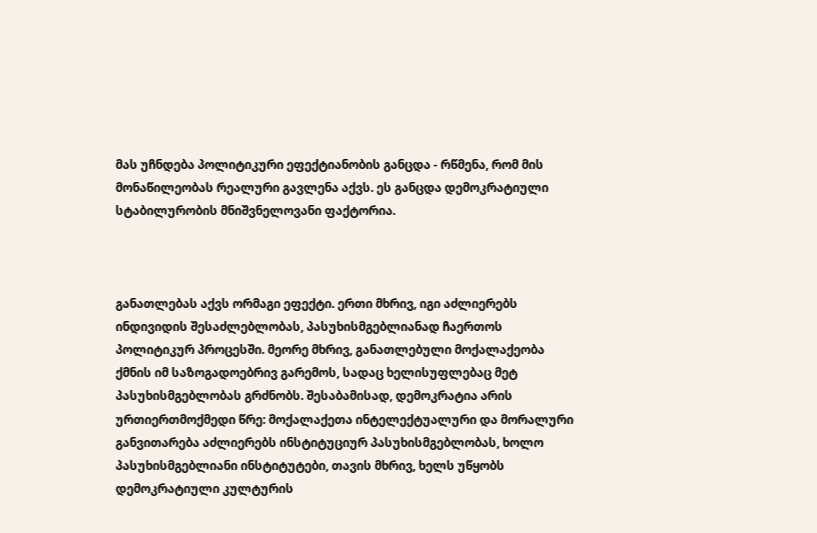მას უჩნდება პოლიტიკური ეფექტიანობის განცდა - რწმენა, რომ მის მონაწილეობას რეალური გავლენა აქვს. ეს განცდა დემოკრატიული სტაბილურობის მნიშვნელოვანი ფაქტორია.



განათლებას აქვს ორმაგი ეფექტი. ერთი მხრივ, იგი აძლიერებს ინდივიდის შესაძლებლობას, პასუხისმგებლიანად ჩაერთოს პოლიტიკურ პროცესში. მეორე მხრივ, განათლებული მოქალაქეობა ქმნის იმ საზოგადოებრივ გარემოს, სადაც ხელისუფლებაც მეტ პასუხისმგებლობას გრძნობს. შესაბამისად, დემოკრატია არის ურთიერთმოქმედი წრე: მოქალაქეთა ინტელექტუალური და მორალური განვითარება აძლიერებს ინსტიტუციურ პასუხისმგებლობას, ხოლო პასუხისმგებლიანი ინსტიტუტები, თავის მხრივ, ხელს უწყობს დემოკრატიული კულტურის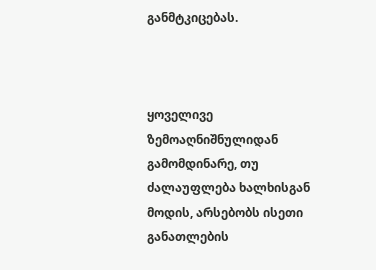განმტკიცებას.



ყოველივე ზემოაღნიშნულიდან გამომდინარე, თუ ძალაუფლება ხალხისგან მოდის, არსებობს ისეთი განათლების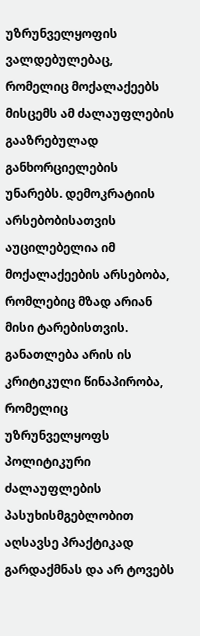უზრუნველყოფის ვალდებულებაც, რომელიც მოქალაქეებს მისცემს ამ ძალაუფლების გააზრებულად განხორციელების უნარებს. დემოკრატიის არსებობისათვის აუცილებელია იმ მოქალაქეების არსებობა, რომლებიც მზად არიან მისი ტარებისთვის. განათლება არის ის კრიტიკული წინაპირობა, რომელიც უზრუნველყოფს პოლიტიკური ძალაუფლების პასუხისმგებლობით აღსავსე პრაქტიკად გარდაქმნას და არ ტოვებს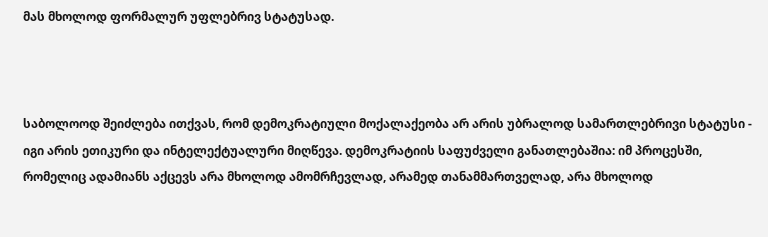მას მხოლოდ ფორმალურ უფლებრივ სტატუსად.



საბოლოოდ შეიძლება ითქვას, რომ დემოკრატიული მოქალაქეობა არ არის უბრალოდ სამართლებრივი სტატუსი - იგი არის ეთიკური და ინტელექტუალური მიღწევა. დემოკრატიის საფუძველი განათლებაშია: იმ პროცესში, რომელიც ადამიანს აქცევს არა მხოლოდ ამომრჩევლად, არამედ თანამმართველად, არა მხოლოდ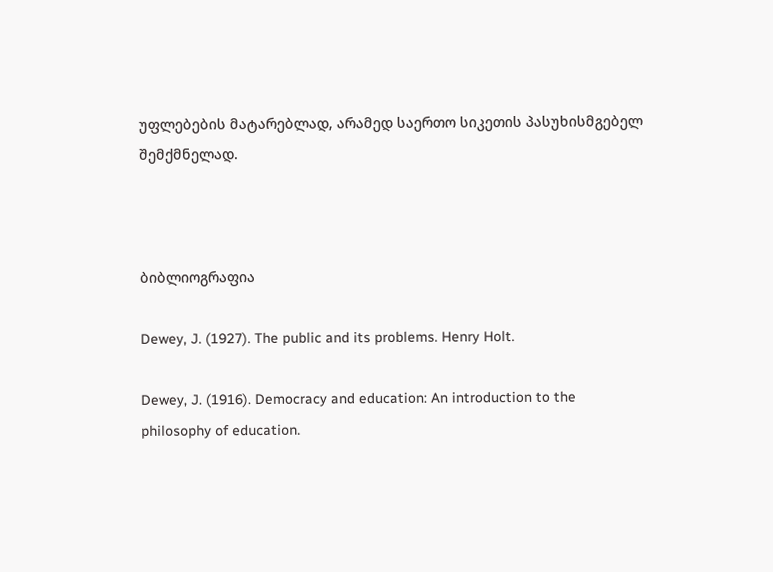უფლებების მატარებლად, არამედ საერთო სიკეთის პასუხისმგებელ შემქმნელად.



ბიბლიოგრაფია

Dewey, J. (1927). The public and its problems. Henry Holt.

Dewey, J. (1916). Democracy and education: An introduction to the philosophy of education.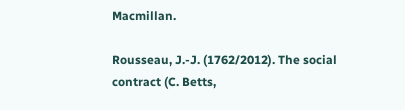Macmillan.

Rousseau, J.-J. (1762/2012). The social contract (C. Betts,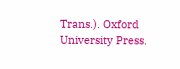Trans.). Oxford University Press.